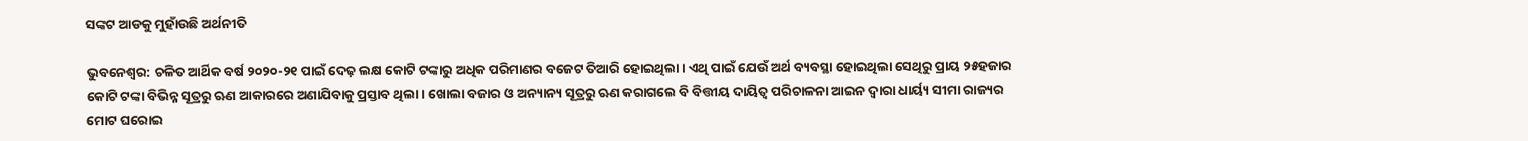ସଙ୍କଟ ଆଡକୁ ମୁହାଁଉଛି ଅର୍ଥନୀତି

ଭୁବନେଶ୍ୱର: ଚଳିତ ଆର୍ଥିକ ବର୍ଷ ୨୦୨୦-୨୧ ପାଇଁ ଦେଢ଼ ଲକ୍ଷ କୋଟି ଟଙ୍କାରୁ ଅଧିକ ପରିମାଣର ବଜେଟ ତିଆରି ହୋଇଥିଲା। ଏଥି ପାଇଁ ଯେଉଁ ଅର୍ଥ ବ୍ୟବସ୍ଥା ହୋଇଥିଲା ସେଥିରୁ ପ୍ରାୟ ୨୫ହଜାର କୋଟି ଟଙ୍କା ବିଭିନ୍ନ ସୂତ୍ରରୁ ଋଣ ଆକାରରେ ଅଣାଯିବାକୁ ପ୍ରସ୍ତାବ ଥିଲା। ଖୋଲା ବଜାର ଓ ଅନ୍ୟାନ୍ୟ ସୂତ୍ରରୁ ଋଣ କରାଗଲେ ବି ବିତ୍ତୀୟ ଦାୟିତ୍ୱ ପରିଚାଳନା ଆଇନ ଦ୍ୱାରା ଧାର୍ୟ୍ୟ ସୀମା ରାଜ୍ୟର ମୋଟ ଘରୋଇ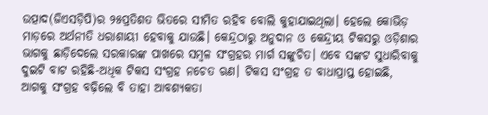ଉତ୍ପାଦ(ଜିଏସଡ଼ିପି)ର ୨୫ପ୍ରତିଶତ ଭିତରେ ସୀମିତ ରହିବ ବୋଲି କୁହାଯାଇଥିଲା। ହେଲେ କୋଭିଡ଼ ମାଡ଼ରେ ଅର୍ଥନୀତି ଧରାଶାୟୀ ହେବାକୁ ଯାଉଛି। କେନ୍ଦ୍ରଠାରୁ ଅନୁଦାନ ଓ କେନ୍ଦ୍ରୀୟ ଟିକସରୁ ଓଡ଼ିଶାର ଭାଗକୁ ଛାଡ଼ିଦେଲେ ସରକାରଙ୍କ ପାଖରେ ସମ୍ବଳ ସଂଗ୍ରହର ମାର୍ଗ ସଙ୍କୁଚିତ। ଏବେ ସଙ୍କଟ ସୁଧାରିବାକୁ ଦୁଇଟି ବାଟ ରହିଛି-ଅଧିକ ଟିକସ ସଂଗ୍ରହ ନଚେତ ଋଣ। ଟିକସ ସଂଗ୍ରହ ତ ବାଧାପ୍ରାପ୍ତ ହୋଇଛି, ଆଗକୁ ସଂଗ୍ରହ ବଢ଼ିଲେ ବି ତାହା ଆବଶ୍ୟକତା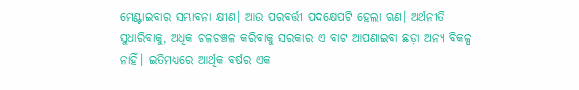ମେଣ୍ଟାଇବାର ସମ୍ଭାବନା କ୍ଷୀଣ। ଆଉ ପରବର୍ତ୍ତୀ ପଦକ୍ଷେପଟି ହେଲା ଋଣ। ଅର୍ଥନୀତି ସୁଧାରିବାକୁ, ଅଧିକ ଚଳଚଞ୍ଚଳ କରିବାକୁ ସରକାର ଏ ବାଟ ଆପଣାଇବା ଛଡ଼ା ଅନ୍ୟ ବିକଳ୍ପ ନାହିଁ। ଇତିମଧ୍ୟରେ ଆର୍ଥିକ ବର୍ଷର ଏକ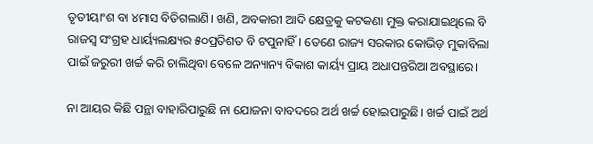ତୃତୀୟାଂଶ ବା ୪ମାସ ବିତିଗଲାଣି। ଖଣି, ଅବକାରୀ ଆଦି କ୍ଷେତ୍ରକୁ କଟକଣା ମୁକ୍ତ କରାଯାଇଥିଲେ ବି ରାଜସ୍ୱ ସଂଗ୍ରହ ଧାର୍ୟ୍ୟଲକ୍ଷ୍ୟର ୫୦ପ୍ରତିଶତ ବି ଟପୁନାହିଁ। ତେଣେ ରାଜ୍ୟ ସରକାର କୋଭିଡ଼ ମୁକାବିଲା ପାଇଁ ଜରୁରୀ ଖର୍ଚ୍ଚ କରି ଚାଲିଥିବା ବେଳେ ଅନ୍ୟାନ୍ୟ ବିକାଶ କାର୍ୟ୍ୟ ପ୍ରାୟ ଅଧାପନ୍ତରିଆ ଅବସ୍ଥାରେ।

ନା ଆୟର କିଛି ପନ୍ଥା ବାହାରିପାରୁଛି ନା ଯୋଜନା ବାବଦରେ ଅର୍ଥ ଖର୍ଚ୍ଚ ହୋଇପାରୁଛି। ଖର୍ଚ୍ଚ ପାଇଁ ଅର୍ଥ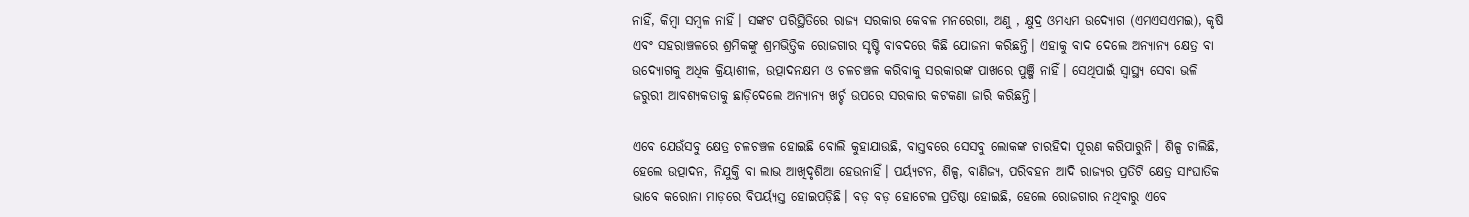ନାହିଁ, କିମ୍ବା ସମ୍ବଳ ନାହିଁ। ସଙ୍କଟ ପରିସ୍ଥିତିରେ ରାଜ୍ୟ ସରକାର କେବଳ ମନରେଗା, ଅଣୁ , କ୍ଷୁଦ୍ର ଓମଧ୍ୟମ ଉଦ୍ୟୋଗ (ଏମଏସଏମଇ), କୃଷି ଏବଂ ସହରାଞ୍ଚଳରେ ଶ୍ରମିକଙ୍କୁ ଶ୍ରମଭିତ୍ତିକ ରୋଜଗାର ସୃଷ୍ଟି ବାବଦରେ କିଛି ଯୋଜନା କରିଛନ୍ତି। ଏହାକୁ ବାଦ ଦେଲେ ଅନ୍ୟାନ୍ୟ କ୍ଷେତ୍ର ବା ଉଦ୍ୟୋଗକୁ ଅଧିକ କ୍ରିୟାଶୀଳ, ଉତ୍ପାଦନକ୍ଷମ ଓ ଚଳଚଞ୍ଚଳ କରିବାକୁ ସରକାରଙ୍କ ପାଖରେ ପୁଞ୍ଜି ନାହିଁ। ସେଥିପାଇଁ ସ୍ୱାସ୍ଥ୍ୟ ସେବା ଭଳି ଜରୁରୀ ଆବଶ୍ୟକତାକୁ ଛାଡ଼ିଦେଲେ ଅନ୍ୟାନ୍ୟ ଖର୍ଚ୍ଚ ଉପରେ ସରକାର କଟକଣା ଜାରି କରିଛନ୍ତି।

ଏବେ ଯେଉଁସବୁ କ୍ଷେତ୍ର ଚଳଚଞ୍ଚଳ ହୋଇଛି ବୋଲି କୁହାଯାଉଛି, ବାସ୍ତବରେ ସେସବୁ ଲୋକଙ୍କ ଚାରହିଦା ପୂରଣ କରିପାରୁନି। ଶିଳ୍ପ ଚାଲିଛି, ହେଲେ ଉତ୍ପାଦନ, ନିଯୁକ୍ତି ବା ଲାଭ ଆଖିଦୃଶିଆ ହେଉନାହିଁ। ପର୍ୟ୍ୟଟନ, ଶିଳ୍ପ, ବାଣିଜ୍ୟ, ପରିବହନ ଆଦି ରାଜ୍ୟର ପ୍ରତିଟି କ୍ଷେତ୍ର ସାଂଘାତିକ ଭାବେ କରୋନା ମାଡ଼ରେ ବିପର୍ୟ୍ୟସ୍ତ ହୋଇପଡ଼ିଛି। ବଡ଼ ବଡ଼ ହୋଟେଲ ପ୍ରତିଷ୍ଠା ହୋଇଛି, ହେଲେ ରୋଜଗାର ନଥିବାରୁ ଏବେ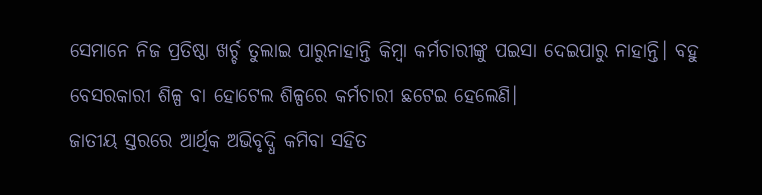ସେମାନେ ନିଜ ପ୍ରତିଷ୍ଠା ଖର୍ଚ୍ଚ ତୁଲାଇ ପାରୁନାହାନ୍ତି କିମ୍ବା କର୍ମଚାରୀଙ୍କୁ ପଇସା ଦେଇପାରୁ ନାହାନ୍ତି। ବହୁ ବେସରକାରୀ ଶିଳ୍ପ ବା ହୋଟେଲ ଶିଳ୍ପରେ କର୍ମଚାରୀ ଛଟେଇ ହେଲେଣି।
ଜାତୀୟ ସ୍ତରରେ ଆର୍ଥିକ ଅଭିବୃଦ୍ଧି କମିବା ସହିତ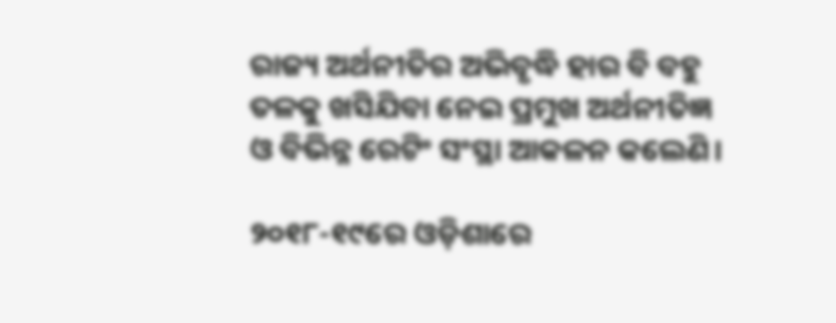ରାଜ୍ୟ ଅର୍ଥନୀତିର ଅଭିବୃଦ୍ଧି ହାର ବି ବହୁ ତଳକୁ ଖସିଯିବା ନେଇ ପ୍ରମୁଖ ଅର୍ଥନୀତିଜ୍ଞ ଓ ବିଭିନ୍ନ ରେଟିଂ ସଂସ୍ଥା ଆକଳନ କଲେଣି।

୨୦୧୮-୧୯ରେ ଓଡ଼ିଶାରେ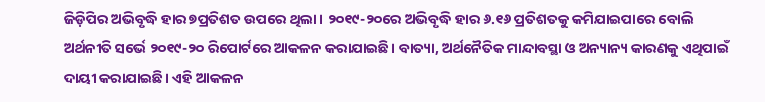ଜିଡ଼ିପିର ଅଭିବୃଦ୍ଧି ହାର ୭ପ୍ରତିଶତ ଉପରେ ଥିଲା। ୨୦୧୯-୨୦ରେ ଅଭିବୃଦ୍ଧି ହାର ୬.୧୬ ପ୍ରତିଶତକୁ କମିଯାଇପାରେ ବୋଲି ଅର୍ଥନୀତି ସର୍ଭେ ୨୦୧୯-୨୦ ରିପୋର୍ଟରେ ଆକଳନ କରାଯାଇଛି। ବାତ୍ୟା, ଅର୍ଥନୈତିକ ମାନ୍ଦାବସ୍ଥା ଓ ଅନ୍ୟାନ୍ୟ କାରଣକୁ ଏଥିପାଇଁ ଦାୟୀ କରାଯାଇଛି। ଏହି ଆକଳନ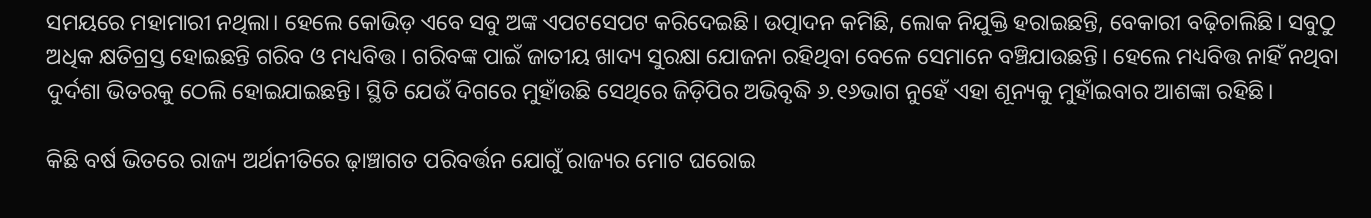ସମୟରେ ମହାମାରୀ ନଥିଲା। ହେଲେ କୋଭିଡ଼ ଏବେ ସବୁ ଅଙ୍କ ଏପଟସେପଟ କରିଦେଇଛି। ଉତ୍ପାଦନ କମିଛି, ଲୋକ ନିଯୁକ୍ତି ହରାଇଛନ୍ତି, ବେକାରୀ ବଢ଼ିଚାଲିଛି। ସବୁଠୁ ଅଧିକ କ୍ଷତିଗ୍ରସ୍ତ ହୋଇଛନ୍ତି ଗରିବ ଓ ମଧ୍ୟବିତ୍ତ। ଗରିବଙ୍କ ପାଇଁ ଜାତୀୟ ଖାଦ୍ୟ ସୁରକ୍ଷା ଯୋଜନା ରହିଥିବା ବେଳେ ସେମାନେ ବଞ୍ଚିଯାଉଛନ୍ତି। ହେଲେ ମଧ୍ୟବିତ୍ତ ନାହିଁ ନଥିବା ଦୁର୍ଦଶା ଭିତରକୁ ଠେଲି ହୋଇଯାଇଛନ୍ତି। ସ୍ଥିତି ଯେଉଁ ଦିଗରେ ମୁହାଁଉଛି ସେଥିରେ ଜିଡ଼ିପିର ଅଭିବୃଦ୍ଧି ୬.୧୬ଭାଗ ନୁହେଁ ଏହା ଶୂନ୍ୟକୁ ମୁହାଁଇବାର ଆଶଙ୍କା ରହିଛି।

କିଛି ବର୍ଷ ଭିତରେ ରାଜ୍ୟ ଅର୍ଥନୀତିରେ ଢ଼ାଞ୍ଚାଗତ ପରିବର୍ତ୍ତନ ଯୋଗୁଁ ରାଜ୍ୟର ମୋଟ ଘରୋଇ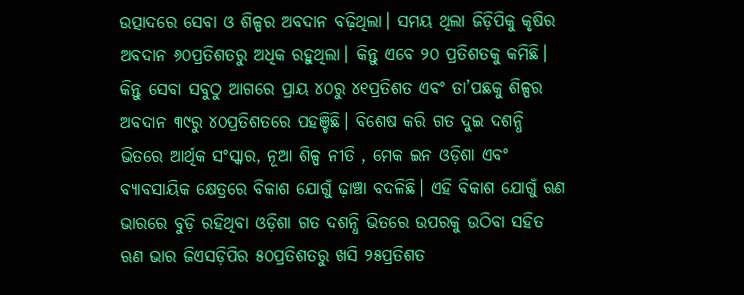ଉତ୍ପାଦରେ ସେବା ଓ ଶିଳ୍ପର ଅବଦାନ ବଢ଼ିଥିଲା। ସମୟ ଥିଲା ଜିଡ଼ିପିକୁ କୃଷିର ଅବଦାନ ୬୦ପ୍ରତିଶତରୁ ଅଧିକ ରହୁଥିଲା। କିନ୍ତୁ ଏବେ ୨୦ ପ୍ରତିଶତକୁ କମିଛି। କିନ୍ତୁ ସେବା ସବୁଠୁ ଆଗରେ ପ୍ରାୟ ୪୦ରୁ ୪୧ପ୍ରତିଶତ ଏବଂ ତା’ପଛକୁ ଶିଳ୍ପର ଅବଦାନ ୩୯ରୁ ୪୦ପ୍ରତିଶତରେ ପହଞ୍ଚିଛି। ବିଶେଷ କରି ଗତ ଦୁଇ ଦଶନ୍ଧି ଭିତରେ ଆର୍ଥିକ ସଂସ୍କାର, ନୂଆ ଶିଳ୍ପ ନୀତି , ମେକ ଇନ ଓଡ଼ିଶା ଏବଂ ବ୍ୟାବସାୟିକ କ୍ଷେତ୍ରରେ ବିକାଶ ଯୋଗୁଁ ଢ଼ାଞ୍ଚା ବଦଳିଛି। ଏହି ବିକାଶ ଯୋଗୁଁ ଋଣ ଭାରରେ ବୁଡ଼ି ରହିଥିବା ଓଡ଼ିଶା ଗତ ଦଶନ୍ଧି ଭିତରେ ଉପରକୁ ଉଠିବା ସହିତ ଋଣ ଭାର ଜିଏସଡ଼ିପିର ୫୦ପ୍ରତିଶତରୁ ଖସି ୨୫ପ୍ରତିଶତ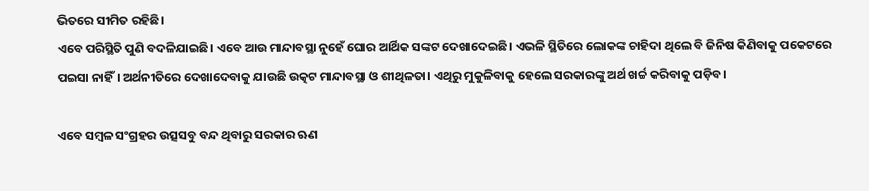ଭିତରେ ସୀମିତ ରହିଛି।
ଏବେ ପରିସ୍ଥିତି ପୁଣି ବଦଳିଯାଇଛି। ଏବେ ଆଉ ମାନ୍ଦାବସ୍ଥା ନୁହେଁ ଘୋର ଆର୍ଥିକ ସଙ୍କଟ ଦେଖାଦେଇଛି। ଏଭଳି ସ୍ଥିତିରେ ଲୋକଙ୍କ ଚାହିଦା ଥିଲେ ବି ଜିନିଷ କିଣିବାକୁ ପକେଟରେ ପଇସା ନାହିଁ। ଅର୍ଥନୀତିରେ ଦେଖାଦେବାକୁ ଯାଉଛି ଉତ୍କଟ ମାନ୍ଦାବସ୍ଥା ଓ ଶୀଥିଳତା। ଏଥିରୁ ମୁକୁଳିବାକୁ ହେଲେ ସରକାରଙ୍କୁ ଅର୍ଥ ଖର୍ଚ୍ଚ କରିବାକୁ ପଡ଼ିବ।

ଏବେ ସମ୍ବଳ ସଂଗ୍ରହର ଉତ୍ସସବୁ ବନ୍ଦ ଥିବାରୁ ସରକାର ଋଣ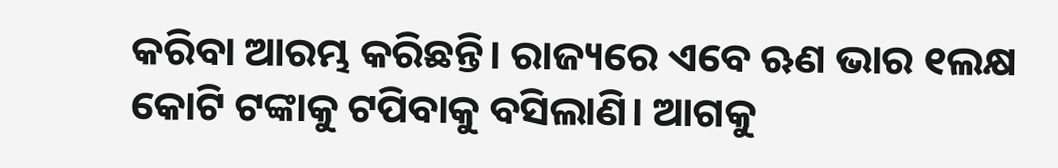କରିବା ଆରମ୍ଭ କରିଛନ୍ତି। ରାଜ୍ୟରେ ଏବେ ଋଣ ଭାର ୧ଲକ୍ଷ କୋଟି ଟଙ୍କାକୁ ଟପିବାକୁ ବସିଲାଣି। ଆଗକୁ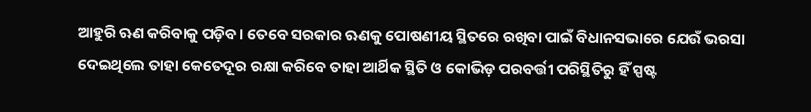ଆହୁରି ଋଣ କରିବାକୁ ପଡ଼ିବ। ତେବେ ସରକାର ଋଣକୁ ପୋଷଣୀୟ ସ୍ଥିତରେ ରଖିବା ପାଇଁ ବିଧାନସଭାରେ ଯେଉଁ ଭରସା ଦେଇଥିଲେ ତାହା କେତେଦୂର ରକ୍ଷା କରିବେ ତାହା ଆର୍ଥିକ ସ୍ଥିତି ଓ କୋଭିଡ଼ ପରବର୍ତ୍ତୀ ପରିସ୍ଥିତିରୁ ହିଁ ସ୍ପଷ୍ଟ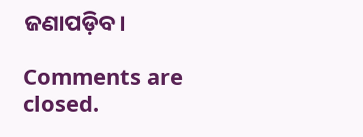ଜଣାପଡ଼ିବ।

Comments are closed.